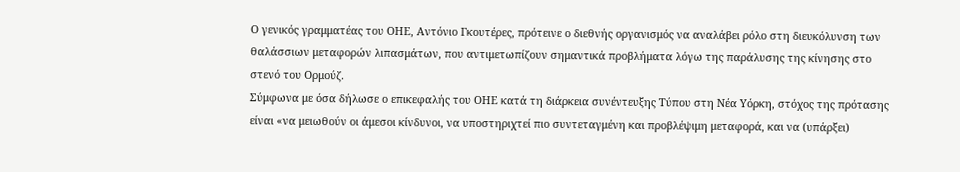Ο γενικός γραμματέας του ΟΗΕ, Αντόνιο Γκουτέρες, πρότεινε ο διεθνής οργανισμός να αναλάβει ρόλο στη διευκόλυνση των θαλάσσιων μεταφορών λιπασμάτων, που αντιμετωπίζουν σημαντικά προβλήματα λόγω της παράλυσης της κίνησης στο στενό του Ορμούζ.
Σύμφωνα με όσα δήλωσε ο επικεφαλής του ΟΗΕ κατά τη διάρκεια συνέντευξης Τύπου στη Νέα Υόρκη, στόχος της πρότασης είναι «να μειωθούν οι άμεσοι κίνδυνοι, να υποστηριχτεί πιο συντεταγμένη και προβλέψιμη μεταφορά, και να (υπάρξει)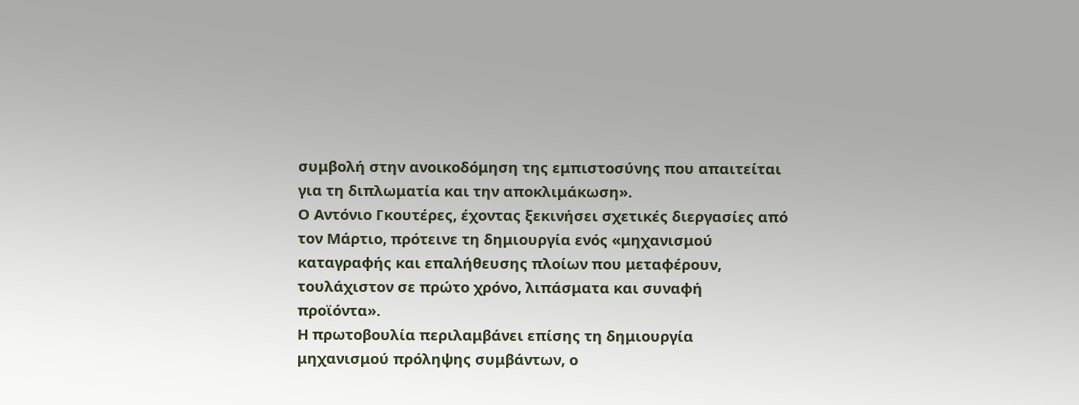συμβολή στην ανοικοδόμηση της εμπιστοσύνης που απαιτείται για τη διπλωματία και την αποκλιμάκωση».
Ο Αντόνιο Γκουτέρες, έχοντας ξεκινήσει σχετικές διεργασίες από τον Μάρτιο, πρότεινε τη δημιουργία ενός «μηχανισμού καταγραφής και επαλήθευσης πλοίων που μεταφέρουν, τουλάχιστον σε πρώτο χρόνο, λιπάσματα και συναφή προϊόντα».
Η πρωτοβουλία περιλαμβάνει επίσης τη δημιουργία μηχανισμού πρόληψης συμβάντων, ο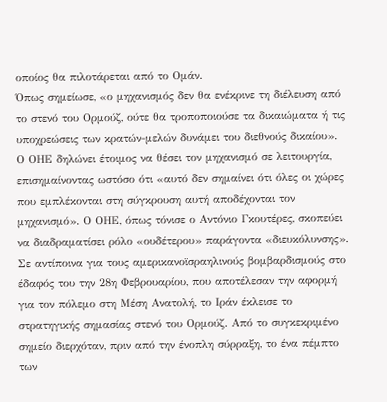οποίος θα πιλοτάρεται από το Ομάν.
Όπως σημείωσε, «ο μηχανισμός δεν θα ενέκρινε τη διέλευση από το στενό του Ορμούζ, ούτε θα τροποποιούσε τα δικαιώματα ή τις υποχρεώσεις των κρατών-μελών δυνάμει του διεθνούς δικαίου».
Ο ΟΗΕ δηλώνει έτοιμος να θέσει τον μηχανισμό σε λειτουργία, επισημαίνοντας ωστόσο ότι «αυτό δεν σημαίνει ότι όλες οι χώρες που εμπλέκονται στη σύγκρουση αυτή αποδέχονται τον μηχανισμό». Ο ΟΗΕ, όπως τόνισε ο Αντόνιο Γκουτέρες, σκοπεύει να διαδραματίσει ρόλο «ουδέτερου» παράγοντα «διευκόλυνσης».
Σε αντίποινα για τους αμερικανοϊσραηλινούς βομβαρδισμούς στο έδαφός του την 28η Φεβρουαρίου, που αποτέλεσαν την αφορμή για τον πόλεμο στη Μέση Ανατολή, το Ιράν έκλεισε το στρατηγικής σημασίας στενό του Ορμούζ. Από το συγκεκριμένο σημείο διερχόταν, πριν από την ένοπλη σύρραξη, το ένα πέμπτο των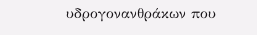υδρογονανθράκων που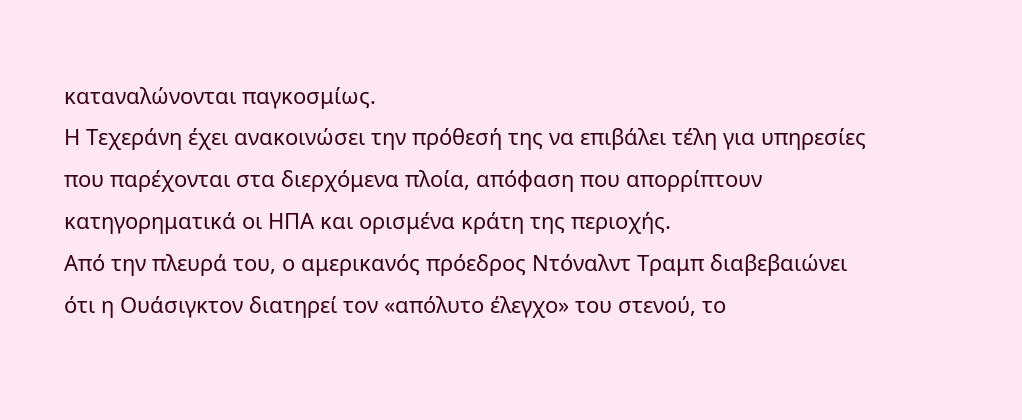καταναλώνονται παγκοσμίως.
Η Τεχεράνη έχει ανακοινώσει την πρόθεσή της να επιβάλει τέλη για υπηρεσίες που παρέχονται στα διερχόμενα πλοία, απόφαση που απορρίπτουν κατηγορηματικά οι ΗΠΑ και ορισμένα κράτη της περιοχής.
Από την πλευρά του, ο αμερικανός πρόεδρος Ντόναλντ Τραμπ διαβεβαιώνει ότι η Ουάσιγκτον διατηρεί τον «απόλυτο έλεγχο» του στενού, το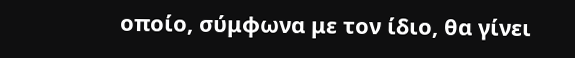οποίο, σύμφωνα με τον ίδιο, θα γίνει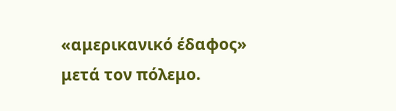«αμερικανικό έδαφος» μετά τον πόλεμο.